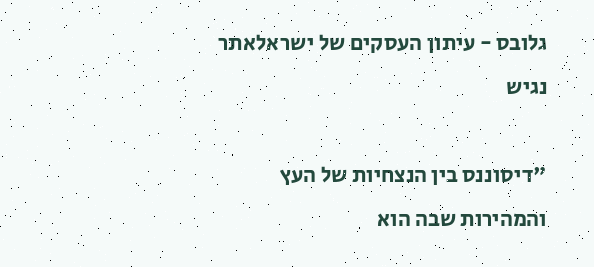גלובס - עיתון העסקים של ישראלאתר נגיש

"דיסוננס בין הנצחיות של העץ והמהירות שבה הוא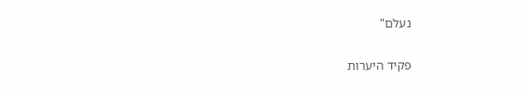נעלם"

פקיד היערות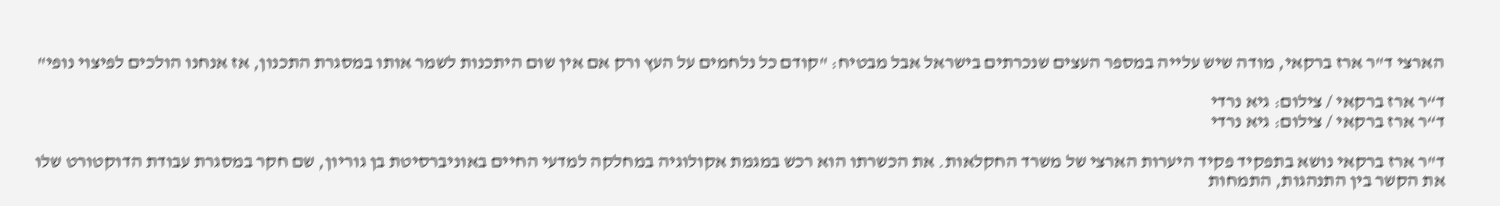הארצי ד"ר ארז ברקאי, מודה שיש עלייה במספר העצים שנכרתים בישראל אבל מבטיח: "קודם כל נלחמים על העץ ורק אם אין שום היתכנות לשמר אותו במסגרת התכנון, אז אנחנו הולכים לפיצוי נופי"

ד“ר ארז ברקאי / צילום: גיא נרדי
ד“ר ארז ברקאי / צילום: גיא נרדי

ד"ר ארז ברקאי נושא בתפקיד פקיד היערות הארצי של משרד החקלאות. את הכשרתו הוא רכש במגמת אקולוגיה במחלקה למדעי החיים באוניברסיטת בן גוריון, שם חקר במסגרת עבודת הדוקטורט שלו את הקשר בין התנהגות, התמחות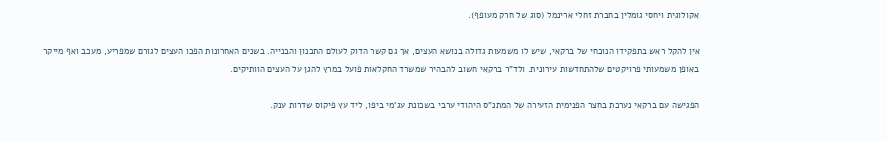אקולוגית ויחסי גומלין בחברת זחלי ארינמל (סוג של חרק מעופף).

אין להקל ראש בתפקידו הנוכחי של ברקאי, שיש לו משמעות גדולה בנושא העצים, אך גם קשר הדוק לעולם התכנון והבנייה. בשנים האחרונות הפכו העצים לגורם שמפריע, מעכב ואף מייקר באופן משמעותי פרויקטים שלהתחדשות עירונית. ולד"ר ברקאי חשוב להבהיר שמשרד החקלאות פועל במרץ להגן על העצים הוותיקים.

הפגישה עם ברקאי נערכת בחצר הפנימית הזעירה של המתנ"ס היהודי ערבי בשכונת עג'מי ביפו, ליד עץ פיקוס שדרות ענק.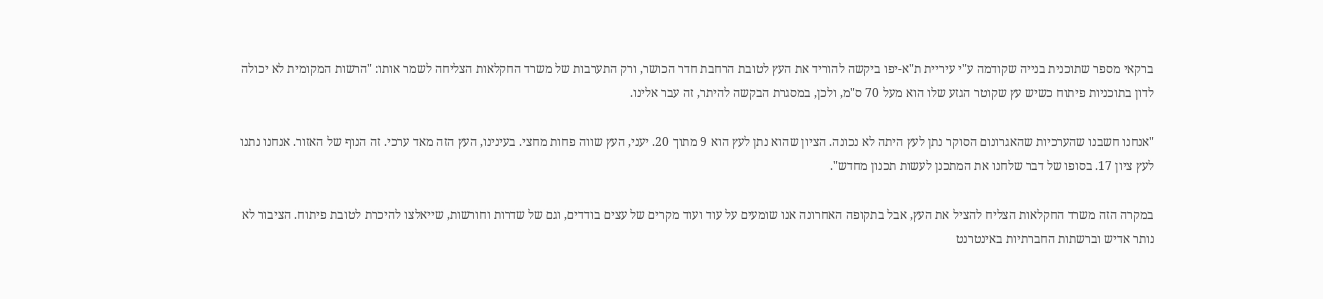ברקאי מספר שתוכנית בנייה שקודמה ע"י עיריית ת"א-יפו ביקשה להוריד את העץ לטובת הרחבת חדר הכושר, ורק התערבות של משרד החקלאות הצליחה לשמר אותו: "הרשות המקומית לא יכולה לדון בתוכניות פיתוח כשיש עץ שקוטר הגזע שלו הוא מעל 70 ס"מ, ולכן, במסגרת הבקשה להיתר, זה עבר אלינו.

"אנחנו חשבנו שהערכיות שהאגרונום הסוקר נתן לעץ היתה לא נכונה. הציון שהוא נתן לעץ הוא 9 מתוך 20. יעני, העץ שווה פחות מחצי. בעינינו, העץ הזה מאד ערכי. זה הנוף של האזור. אנחנו נתנו לעץ ציון 17. בסופו של דבר שלחנו את המתכנן לעשות תכנון מחדש".

במקרה הזה משרד החקלאות הצליח להציל את העץ, אבל בתקופה האחרונה אנו שומעים על עוד ועוד מקרים של עצים בודדים, וגם של שדרות וחורשות, שייאלצו להיכרת לטובת פיתוח. הציבור לא נותר אדיש וברשתות החברתיות באינטרנט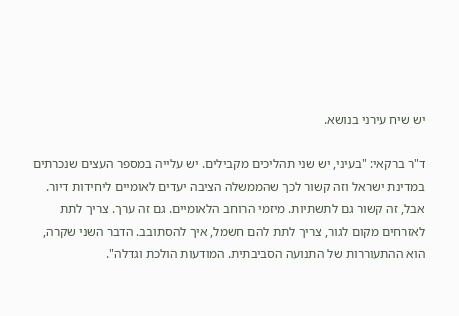יש שיח עירני בנושא.

ד"ר ברקאי: "בעיני, יש שני תהליכים מקבילים. יש עלייה במספר העצים שנכרתים במדינת ישראל וזה קשור לכך שהממשלה הציבה יעדים לאומיים ליחידות דיור. אבל, זה קשור גם לתשתיות. מיזמי הרוחב הלאומיים. גם זה ערך. צריך לתת לאזרחים מקום לגור, צריך לתת להם חשמל, איך להסתובב. הדבר השני שקרה, הוא ההתעוררות של התנועה הסביבתית. המודעות הולכת וגדלה".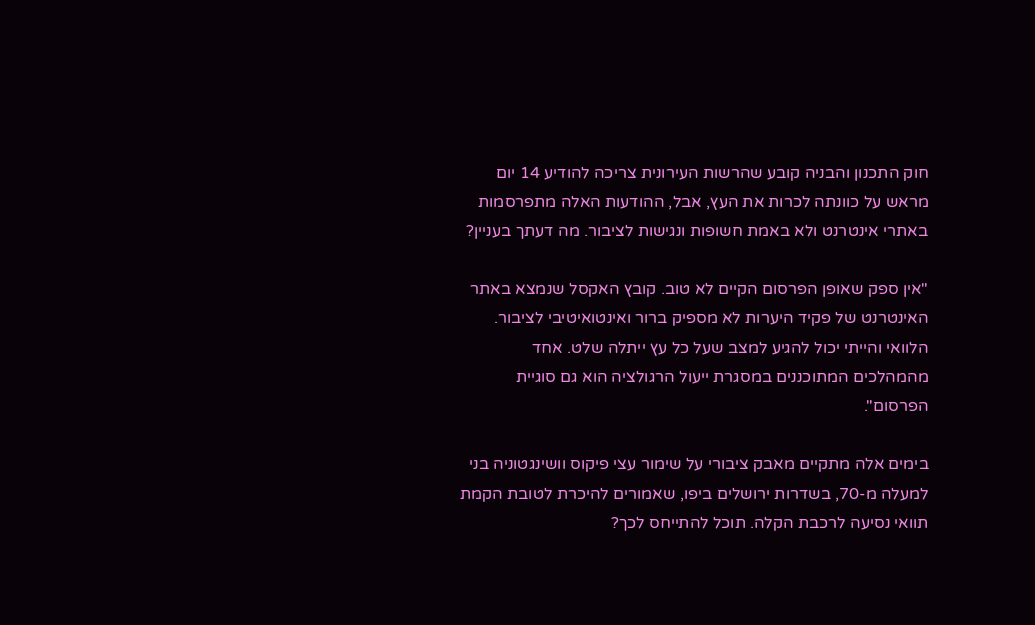חוק התכנון והבניה קובע שהרשות העירונית צריכה להודיע 14 יום מראש על כוונתה לכרות את העץ, אבל, ההודעות האלה מתפרסמות באתרי אינטרנט ולא באמת חשופות ונגישות לציבור. מה דעתך בעניין?

"אין ספק שאופן הפרסום הקיים לא טוב. קובץ האקסל שנמצא באתר האינטרנט של פקיד היערות לא מספיק ברור ואינטואיטיבי לציבור. הלוואי והייתי יכול להגיע למצב שעל כל עץ ייתלה שלט. אחד מהמהלכים המתוכננים במסגרת ייעול הרגולציה הוא גם סוגיית הפרסום".

בימים אלה מתקיים מאבק ציבורי על שימור עצי פיקוס וושינגטוניה בני למעלה מ-70, בשדרות ירושלים ביפו, שאמורים להיכרת לטובת הקמת תוואי נסיעה לרכבת הקלה. תוכל להתייחס לכך?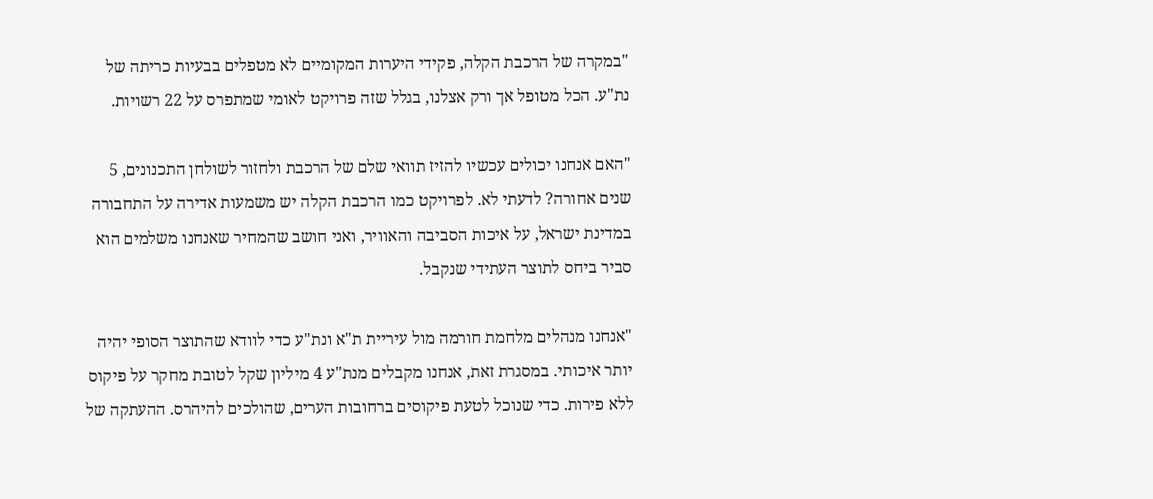"במקרה של הרכבת הקלה, פקידי היערות המקומיים לא מטפלים בבעיות כריתה של נת"ע. הכל מטופל אך ורק אצלנו, בגלל שזה פרויקט לאומי שמתפרס על 22 רשויות.

"האם אנחנו יכולים עכשיו להזיז תוואי שלם של הרכבת ולחזור לשולחן התכנונים, 5 שנים אחורה? לדעתי לא. לפרויקט כמו הרכבת הקלה יש משמעות אדירה על התחבורה במדינת ישראל, על איכות הסביבה והאוויר, ואני חושב שהמחיר שאנחנו משלמים הוא סביר ביחס לתוצר העתידי שנקבל.

"אנחנו מנהלים מלחמת חורמה מול עיריית ת"א ונת"ע כדי לוודא שהתוצר הסופי יהיה יותר איכותי. במסגרת זאת, אנחנו מקבלים מנת"ע 4 מיליון שקל לטובת מחקר על פיקוס ללא פירות. כדי שנוכל לטעת פיקוסים ברחובות הערים, שהולכים להיהרס. ההעתקה של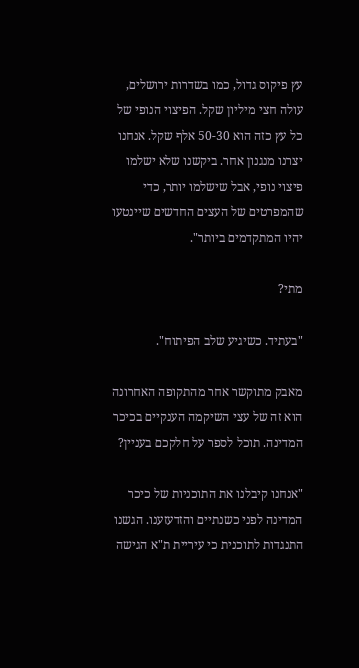עץ פיקוס גדול, כמו בשדרות ירושלים, עולה חצי מיליון שקל. הפיצוי הנופי של כל עץ כזה הוא 50-30 אלף שקל. אנחנו יצרנו מנגנון אחר. ביקשנו שלא ישלמו פיצוי נופי, אבל שישלמו יותר, כדי שהמפרטים של העצים החדשים שיינטעו יהיו המתקדמים ביותר".

מתי?

"בעתיד. כשיגיע שלב הפיתוח".

מאבק מתוקשר אחר מהתקופה האחרונה הוא זה של עצי השיקמה הענקיים בכיכר המדינה. תוכל לספר על חלקכם בעניין?

"אנחנו קיבלנו את התוכניות של כיכר המדינה לפני כשנתיים והזדעזענו. הגשנו התנגדות לתוכנית כי עיריית ת"א הגישה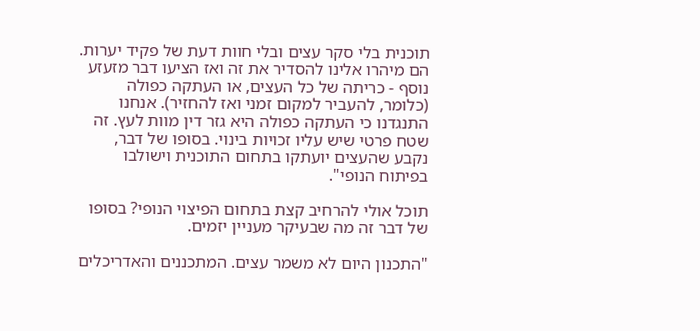תוכנית בלי סקר עצים ובלי חוות דעת של פקיד יערות. הם מיהרו אלינו להסדיר את זה ואז הציעו דבר מזעזע נוסף - כריתה של כל העצים, או העתקה כפולה (כלומר, להעביר למקום זמני ואז להחזיר). אנחנו התנגדנו כי העתקה כפולה היא גזר דין מוות לעץ. זה שטח פרטי שיש עליו זכויות בינוי. בסופו של דבר, נקבע שהעצים יועתקו בתחום התוכנית וישולבו בפיתוח הנופי".

תוכל אולי להרחיב קצת בתחום הפיצוי הנופי? בסופו של דבר זה מה שבעיקר מעניין יזמים.

"התכנון היום לא משמר עצים. המתכננים והאדריכלים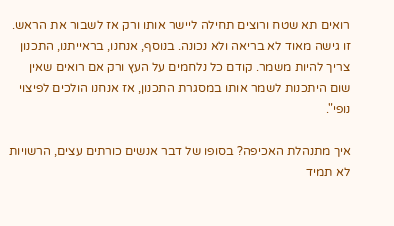רואים תא שטח ורוצים תחילה ליישר אותו ורק אז לשבור את הראש. זו גישה מאוד לא בריאה ולא נכונה. בנוסף, אנחנו, בראייתנו, התכנון צריך להיות משמר. קודם כל נלחמים על העץ ורק אם רואים שאין שום היתכנות לשמר אותו במסגרת התכנון, אז אנחנו הולכים לפיצוי נופי".

איך מתנהלת האכיפה? בסופו של דבר אנשים כורתים עצים, הרשויות לא תמיד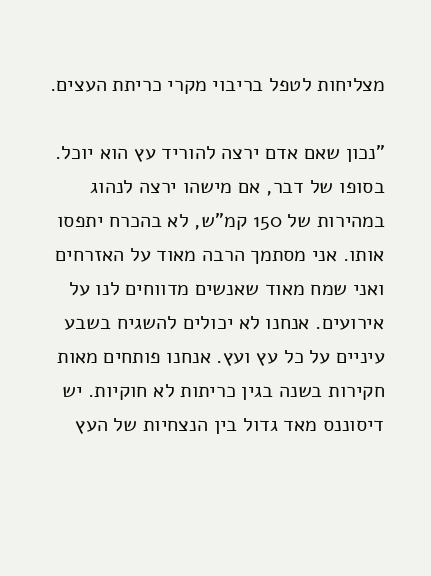מצליחות לטפל בריבוי מקרי כריתת העצים.

"נכון שאם אדם ירצה להוריד עץ הוא יוכל. בסופו של דבר, אם מישהו ירצה לנהוג במהירות של 150 קמ"ש, לא בהכרח יתפסו אותו. אני מסתמך הרבה מאוד על האזרחים ואני שמח מאוד שאנשים מדווחים לנו על אירועים. אנחנו לא יכולים להשגיח בשבע עיניים על כל עץ ועץ. אנחנו פותחים מאות חקירות בשנה בגין כריתות לא חוקיות. יש דיסוננס מאד גדול בין הנצחיות של העץ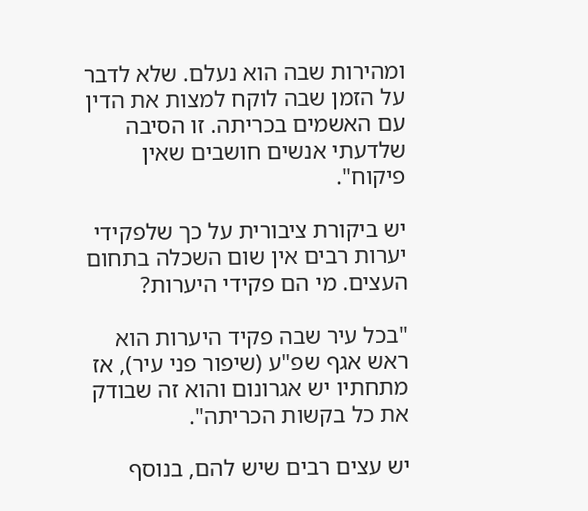ומהירות שבה הוא נעלם. שלא לדבר על הזמן שבה לוקח למצות את הדין עם האשמים בכריתה. זו הסיבה שלדעתי אנשים חושבים שאין פיקוח".

יש ביקורת ציבורית על כך שלפקידי יערות רבים אין שום השכלה בתחום העצים. מי הם פקידי היערות?

"בכל עיר שבה פקיד היערות הוא ראש אגף שפ"ע (שיפור פני עיר), אז מתחתיו יש אגרונום והוא זה שבודק את כל בקשות הכריתה".

יש עצים רבים שיש להם, בנוסף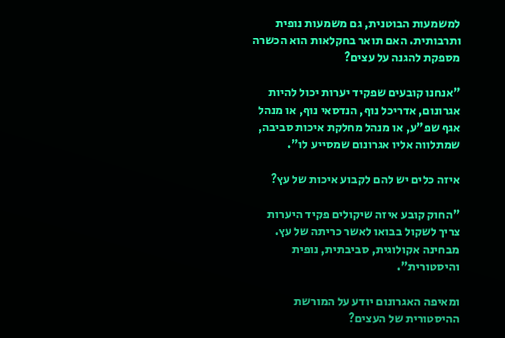למשמעות הבוטנית, גם משמעות נופית ותרבותית. האם תואר בחקלאות הוא הכשרה מספקת להגנה על עצים?

"אנחנו קובעים שפקיד יערות יכול להיות אגרונום, אדריכל נוף, הנדסאי נוף, או מנהל אגף שפ"ע, או מנהל מחלקת איכות סביבה, שמתלווה אליו אגרונום שמסייע לו".

איזה כלים יש להם לקבוע איכות של עץ?

"החוק קובע איזה שיקולים פקיד היערות צריך לשקול בבואו לאשר כריתה של עץ. מבחינה אקולוגית, סביבתית, נופית והיסטורית".

ומאיפה האגרונום יודע על המורשת ההיסטורית של העצים?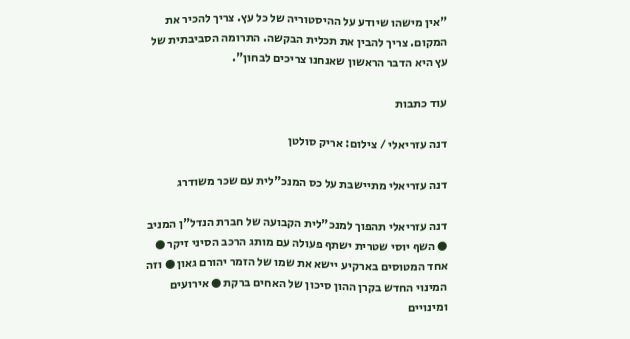"אין מישהו שיודע על ההיסטוריה של כל עץ. צריך להכיר את המקום. צריך להבין את תכלית הבקשה. התרומה הסביבתית של עץ היא הדבר הראשון שאנחנו צריכים לבחון".

עוד כתבות

דנה עזריאלי / צילום: אריק סולטן

דנה עזריאלי מתיישבת על כס המנכ"לית עם שכר משודרג

דנה עזריאלי תהפוך למנכ"לית הקבועה של חברת הנדל"ן המניב ● השף יוסי שטרית ישתף פעולה עם מותג הרכב הסיני זיקר ● אחד המטוסים בארקיע יישא את שמו של הזמר יהורם גאון ● וזה המינוי החדש בקרן ההון סיכון של האחים ברקת ● אירועים ומינויים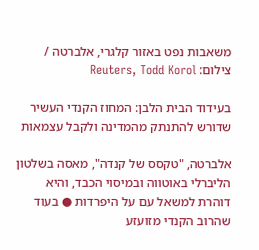משאבות נפט באזור קלגרי, אלברטה / צילום: Reuters, Todd Korol

בעידוד הבית הלבן: המחוז הקנדי העשיר שדורש להתנתק מהמדינה ולקבל עצמאות

אלברטה, "טקסס של קנדה", מאסה בשלטון הליברלי באוטווה ובמיסוי הכבד, והיא דוהרת למשאל עם על היפרדות ● בעוד שהרוב הקנדי מזועזע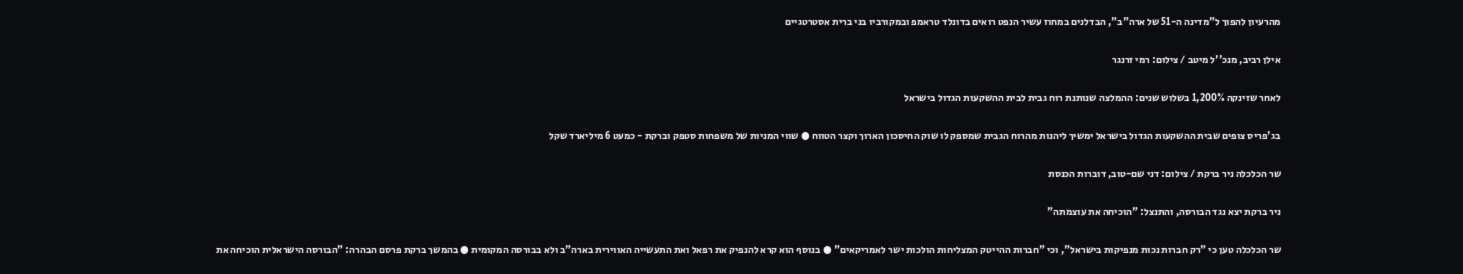מהרעיון להפוך ל"מדינה ה-51 של ארה"ב", הבדלנים במחוז עשיר הנפט רואים בדונלד טראמפ ובמקורביו בני ברית אסטרטגיים

אילן רביב, מנכ''ל מיטב / צילום: רמי זרנגר

לאחר שזינקה 1,200% בשלוש שנים: ההמלצה שנותנת רוח גבית לבית ההשקעות הגדול בישראל

בג'פריס צופים שבית ההשקעות הגדול בישראל ימשיך ליהנות מהרוח הגבית שמספק לו שוק החיסכון הארוך וקצר הטווח ● שווי המניות של משפחות סטפק וברקת - כמעט 6 מיליארד שקל

שר הכלכלה ניר ברקת / צילום: דני שם-טוב, דוברות הכנסת

ניר ברקת יצא נגד הבורסה, והתנצל: "הוכיחה את עוצמתה"

שר הכלכלה טען כי "רק חברות נכות מנפיקות בישראל", וכי "חברות ההייטק המצליחות הולכות ישר לאמריקאים" ● בנוסף הוא קרא להנפיק את רפאל ואת התעשייה האווירית בארה"ב ולא בבורסה המקומית ● בהמשך ברקת פרסם הבהרה: "הבורסה הישראלית הוכיחה את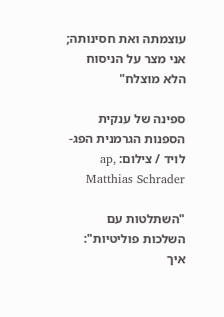עוצמתה ואת חסינותה; אני מצר על הניסוח הלא מוצלח"

ספינה של ענקית הספנות הגרמנית הפג-לויד / צילום: ap, Matthias Schrader

"השתלטות עם השלכות פוליטיות": איך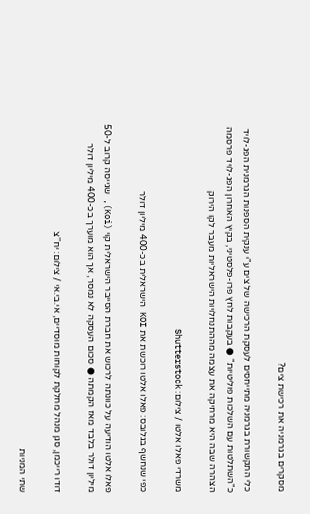מסקרים בגרמניה את רכישת צים?

כלי התקשורת בגרמניה מתייחסים לעסקת הרכישה של צים ע"י ענקית הספנות הגרמנית הפג-לויד כ"השתלטות עם השלכות פוליטיות" ● בעקבות לחץ פרו-פלסטיני, בקיץ האחרון הפג-לויד פרסמה הצהרה שבה היא מרחיקה את עצמה מההתנחלויות הישראליות מעבר לקו הירוק

משרדי פאלו אלטו / צילום: Shutterstock

כפי שנחשף בגלובס: פאלו אלטו רוכשת את KOI הישראלית בכ-400 מיליון דולר

פאלו אלטו הודיעה על כוונתה לרכוש את חברת הסייבר הישראלית קוי (Koi), שגייסה קרוב ל-50 מיליון דולר בלבד מאז הקמתה ● סכום העסקה לא נמסר, אך הוא מוערך בכ-400 מיליון דולר

דודו רייכמן, סגן מנהל מחלקת לקוחות מוסדיים, אי.בי.אי / צילום: יח''צ

שתי המניות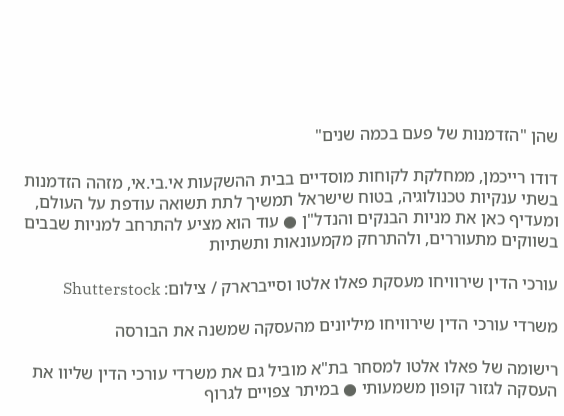שהן "הזדמנות של פעם בכמה שנים"

דודו רייכמן, ממחלקת לקוחות מוסדיים בבית ההשקעות אי.בי.אי, מזהה הזדמנות בשתי ענקיות טכנולוגיה, בטוח שישראל תמשיך לתת תשואה עודפת על העולם, ומעדיף כאן את מניות הבנקים והנדל"ן ● עוד הוא מציע להתרחב למניות שבבים בשווקים מתעוררים, ולהתרחק מקמעונאות ותשתיות

עורכי הדין שירוויחו מעסקת פאלו אלטו וסייברארק / צילום: Shutterstock

משרדי עורכי הדין שירוויחו מיליונים מהעסקה שמשנה את הבורסה

רישומה של פאלו אלטו למסחר בת"א מוביל גם את משרדי עורכי הדין שליוו את העסקה לגזור קופון משמעותי ● במיתר צפויים לגרוף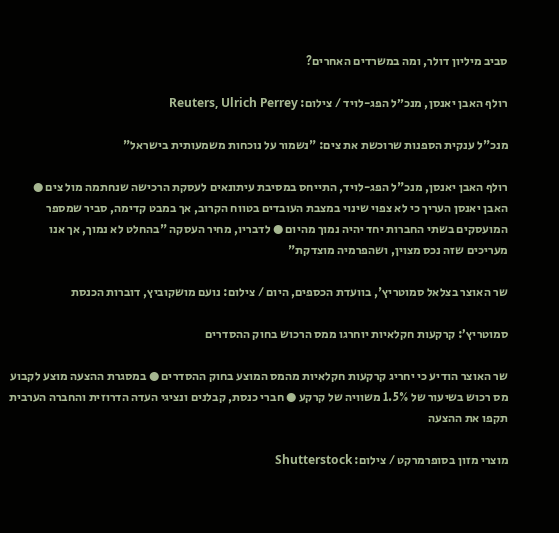סביב מיליון דולר, ומה במשרדים האחרים?

רולף האבן יאנסן, מנכ״ל הפג-לויד / צילום: Reuters, Ulrich Perrey

מנכ"ל ענקית הספנות שרוכשת את צים: "נשמור על נוכחות משמעותית בישראל"

רולף האבן יאנסן, מנכ"ל הפג-לויד, התייחס במסיבת עיתונאים לעסקת הרכישה שנחתמה מול צים ● האבן יאנסן העריך כי לא צפוי שינוי במצבת העובדים בטווח הקרוב, אך במבט קדימה, סביר שמספר המועסקים בשתי החברות יחד יהיה נמוך מהיום ● לדבריו, מחיר העסקה "בהחלט לא נמוך, אך אנו מעריכים שזה נכס מצוין, ושהפרמיה מוצדקת"

שר האוצר בצלאל סמוטריץ', בוועדת הכספים, היום / צילום: נועם מושקוביץ, דוברות הכנסת

סמוטריץ’: קרקעות חקלאיות יוחרגו ממס הרכוש בחוק ההסדרים

שר האוצר הודיע כי יחריג קרקעות חקלאיות מהמס המוצע בחוק ההסדרים ● במסגרת ההצעה מוצע לקבוע מס רכוש בשיעור של 1.5% משוויה של קרקע ● חברי כנסת, קבלנים ונציגי העדה הדרוזית והחברה הערבית תקפו את ההצעה

מוצרי מזון בסופרמרקט / צילום: Shutterstock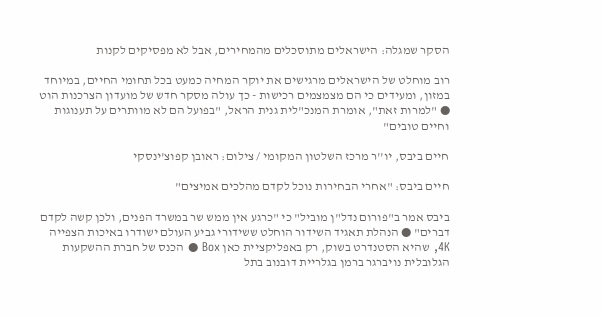הסקר שמגלה: הישראלים מתוסכלים מהמחירים, אבל לא מפסיקים לקנות

רוב מוחלט של הישראלים מרגישים את יוקר המחיה כמעט בכל תחומי החיים, במיוחד במזון, ומעידים כי הם מצמצמים רכישות - כך עולה מסקר חדש של מועדון הצרכנות הוט ● "למרות זאת", אומרת המנכ"לית גנית הראל, "בפועל הם לא מוותרים על תענוגות וחיים טובים"

חיים ביבס, יו''ר מרכז השלטון המקומי / צילום: ראובן קפוצ'ינסקי

חיים ביבס: "אחרי הבחירות נוכל לקדם מהלכים אמיצים"

ביבס אמר ב"פורום נדל"ן מוביל" כי "כרגע אין ממש שר במשרד הפנים, ולכן קשה לקדם דברים" ● הנהלת תאגיד השידור הוחלט ששידורי גביע העולם ישודרו באיכות הצפייה 4K, שהיא הסטנדרט בשוק, רק באפליקציית כאן Box ● הכנס של חברת ההשקעות הגלובלית נויברגר ברמן בגלריית דובנוב בתל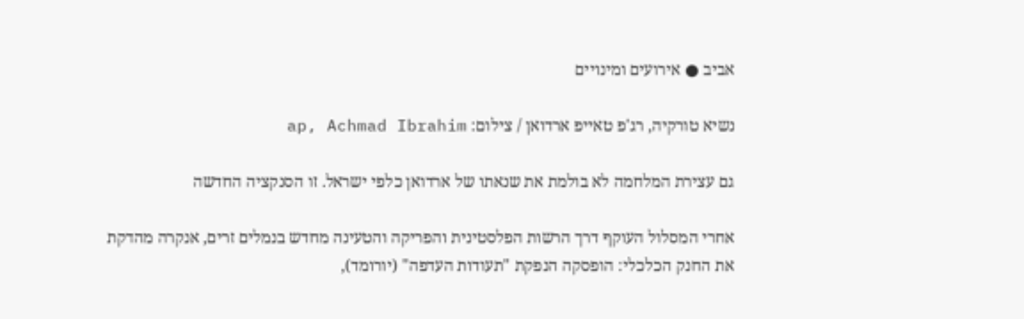אביב ● אירועים ומינויים

נשיא טורקיה, רג'פ טאייפ ארדואן / צילום: ap, Achmad Ibrahim

גם עצירת המלחמה לא בולמת את שנאתו של ארדואן כלפי ישראל. זו הסנקציה החדשה

אחרי המסלול העוקף דרך הרשות הפלסטינית והפריקה והטעינה מחדש בנמלים זרים, אנקרה מהדקת את החנק הכלכלי: הופסקה הנפקת "תעודות העדפה" (יורומד),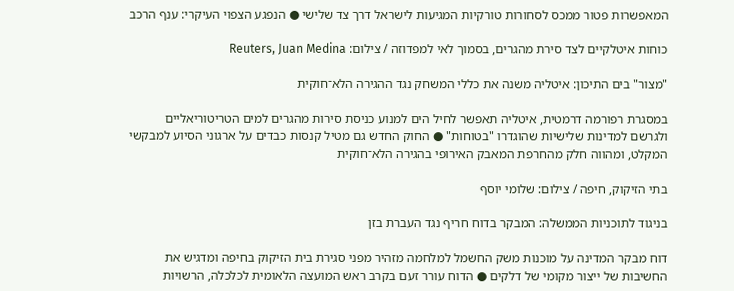המאפשרות פטור ממכס לסחורות טורקיות המגיעות לישראל דרך צד שלישי ● הנפגע הצפוי העיקרי: ענף הרכב

כוחות איטלקיים לצד סירת מהגרים, בסמוך לאי למפדוזה / צילום: Reuters, Juan Medina

"מצור" בים התיכון: איטליה משנה את כללי המשחק נגד ההגירה הלא־חוקית

במסגרת רפורמה דרמטית, איטליה תאפשר לחיל הים למנוע כניסת סירות מהגרים למים הטריטוריאליים ולגרשם למדינות שלישיות שהוגדרו "בטוחות" ● החוק החדש גם מטיל קנסות כבדים על ארגוני הסיוע למבקשי המקלט, ומהווה חלק מהחרפת המאבק האירופי בהגירה הלא־חוקית

בתי הזיקוק, חיפה / צילום: שלומי יוסף

בניגוד לתוכניות הממשלה: המבקר בדוח חריף נגד העברת בזן

דוח מבקר המדינה על מוכנות משק החשמל למלחמה מזהיר מפני סגירת בית הזיקוק בחיפה ומדגיש את החשיבות של ייצור מקומי של דלקים ● הדוח עורר זעם בקרב ראש המועצה הלאומית לכלכלה, הרשויות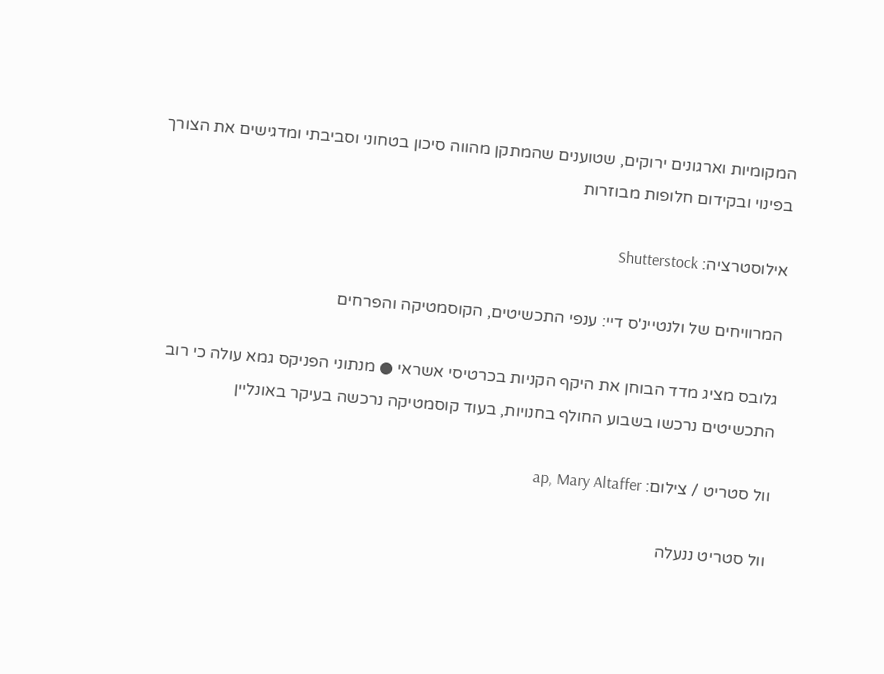המקומיות וארגונים ירוקים, שטוענים שהמתקן מהווה סיכון בטחוני וסביבתי ומדגישים את הצורך בפינוי ובקידום חלופות מבוזרות

אילוסטרציה: Shutterstock

המרוויחים של ולנטיינ'ס דיי: ענפי התכשיטים, הקוסמטיקה והפרחים

גלובס מציג מדד הבוחן את היקף הקניות בכרטיסי אשראי ● מנתוני הפניקס גמא עולה כי רוב התכשיטים נרכשו בשבוע החולף בחנויות, בעוד קוסמטיקה נרכשה בעיקר באונליין

וול סטריט / צילום: ap, Mary Altaffer

וול סטריט ננעלה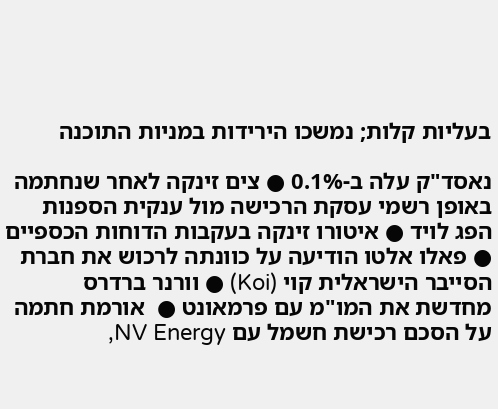בעליות קלות; נמשכו הירידות במניות התוכנה

נאסד"ק עלה ב-0.1% ● צים זינקה לאחר שנחתמה באופן רשמי עסקת הרכישה מול ענקית הספנות הפג לויד ● איטורו זינקה בעקבות הדוחות הכספיים ● פאלו אלטו הודיעה על כוונתה לרכוש את חברת הסייבר הישראלית קוי (Koi) ● וורנר ברדרס מחדשת את המו"מ עם פרמאונט ●  אורמת חתמה על הסכם רכישת חשמל עם NV Energy,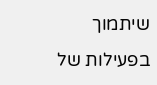שיתמוך בפעילות של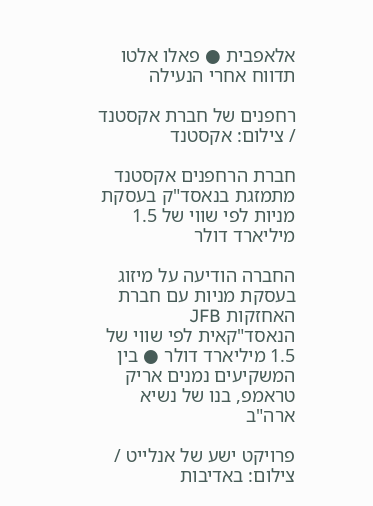אלאפבית ● פאלו אלטו תדווח אחרי הנעילה

רחפנים של חברת אקסטנד / צילום: אקסטנד

חברת הרחפנים אקסטנד מתמזגת בנאסד"ק בעסקת מניות לפי שווי של 1.5 מיליארד דולר

החברה הודיעה על מיזוג בעסקת מניות עם חברת האחזקות JFB הנאסד"קאית לפי שווי של 1.5 מיליארד דולר ● בין המשקיעים נמנים אריק טראמפ, בנו של נשיא ארה"ב

פרויקט ישע של אנלייט / צילום: באדיבות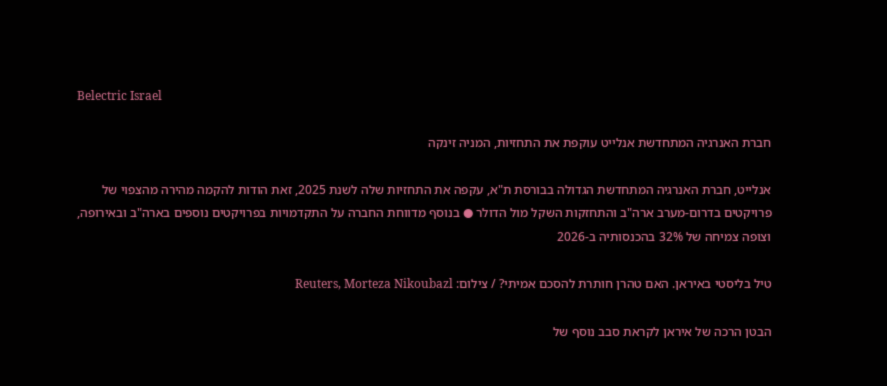Belectric Israel

חברת האנרגיה המתחדשת אנלייט עוקפת את התחזיות, המניה זינקה

אנלייט, חברת האנרגיה המתחדשת הגדולה בבורסת ת"א, עקפה את התחזיות שלה לשנת 2025, זאת הודות להקמה מהירה מהצפוי של פרויקטים בדרום-מערב ארה"ב והתחזקות השקל מול הדולר ● בנוסף מדווחת החברה על התקדמויות בפרויקטים נוספים בארה"ב ובאירופה, וצופה צמיחה של 32% בהכנסותיה ב-2026

טיל בליסטי באיראן. האם טהרן חותרת להסכם אמיתי? / צילום: Reuters, Morteza Nikoubazl

הבטן הרכה של איראן לקראת סבב נוסף של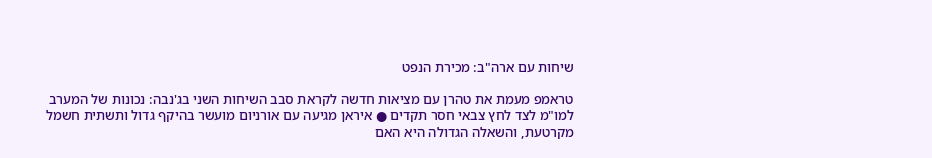שיחות עם ארה"ב: מכירת הנפט

טראמפ מעמת את טהרן עם מציאות חדשה לקראת סבב השיחות השני בג'נבה: נכונות של המערב למו"מ לצד לחץ צבאי חסר תקדים ● איראן מגיעה עם אורניום מועשר בהיקף גדול ותשתית חשמל מקרטעת, והשאלה הגדולה היא האם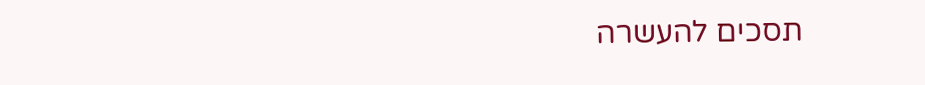תסכים להעשרה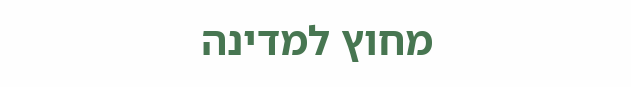מחוץ למדינה